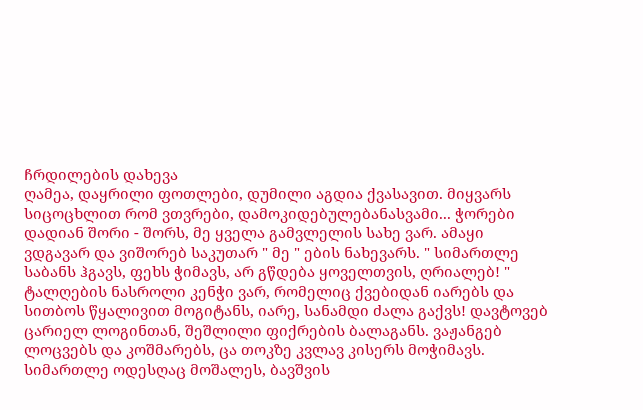ჩრდილების დახევა
ღამეა, დაყრილი ფოთლები, დუმილი აგდია ქვასავით. მიყვარს სიცოცხლით რომ ვთვრები, დამოკიდებულებანასვამი... ჭორები დადიან შორი - შორს, მე ყველა გამვლელის სახე ვარ. ამაყი ვდგავარ და ვიშორებ საკუთარ " მე " ების ნახევარს. " სიმართლე საბანს ჰგავს, ფეხს ჭიმავს, არ გწდება ყოველთვის, ღრიალებ! " ტალღების ნასროლი კენჭი ვარ, რომელიც ქვებიდან იარებს და სითბოს წყალივით მოგიტანს, იარე, სანამდი ძალა გაქვს! დავტოვებ ცარიელ ლოგინთან, შეშლილი ფიქრების ბალაგანს. ვაჟანგებ ლოცვებს და კოშმარებს, ცა თოკზე კვლავ კისერს მოჭიმავს. სიმართლე ოდესღაც მოშალეს, ბავშვის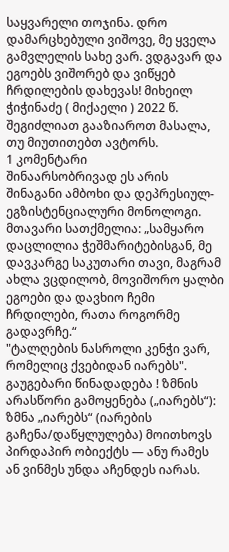საყვარელი თოჯინა. დრო დამარცხებული ვიშოვე, მე ყველა გამვლელის სახე ვარ. ვდგავარ და ეგოებს ვიშორებ და ვიწყებ ჩრდილების დახევას! მიხეილ ჭიჭინაძე ( მიქაელი ) 2022 წ.
შეგიძლიათ გააზიაროთ მასალა, თუ მიუთითებთ ავტორს.
1 კომენტარი
შინაარსობრივად ეს არის შინაგანი ამბოხი და დეპრესიულ-ეგზისტენციალური მონოლოგი. მთავარი სათქმელია: „სამყარო დაცლილია ჭეშმარიტებისგან, მე დავკარგე საკუთარი თავი, მაგრამ ახლა ვცდილობ, მოვიშორო ყალბი ეგოები და დავხიო ჩემი ჩრდილები, რათა როგორმე გადავრჩე.“
"ტალღების ნასროლი კენჭი ვარ,
რომელიც ქვებიდან იარებს". გაუგებარი წინადადება ! ზმნის არასწორი გამოყენება („იარებს“): ზმნა „იარებს“ (იარების გაჩენა/დაწყლულება) მოითხოვს პირდაპირ ობიექტს — ანუ რამეს ან ვინმეს უნდა აჩენდეს იარას.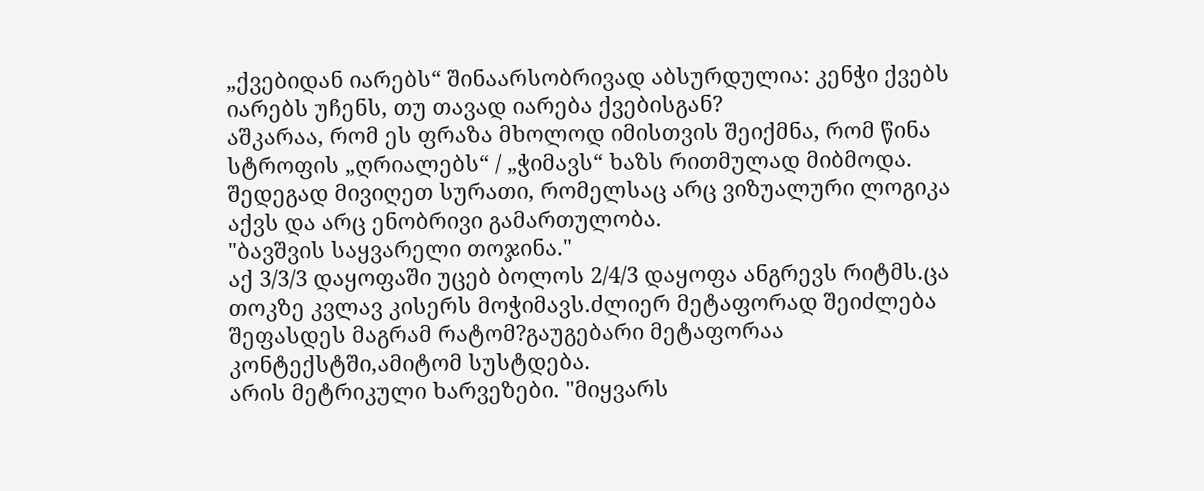„ქვებიდან იარებს“ შინაარსობრივად აბსურდულია: კენჭი ქვებს იარებს უჩენს, თუ თავად იარება ქვებისგან?
აშკარაა, რომ ეს ფრაზა მხოლოდ იმისთვის შეიქმნა, რომ წინა სტროფის „ღრიალებს“ / „ჭიმავს“ ხაზს რითმულად მიბმოდა. შედეგად მივიღეთ სურათი, რომელსაც არც ვიზუალური ლოგიკა აქვს და არც ენობრივი გამართულობა.
"ბავშვის საყვარელი თოჯინა."
აქ 3/3/3 დაყოფაში უცებ ბოლოს 2/4/3 დაყოფა ანგრევს რიტმს.ცა თოკზე კვლავ კისერს მოჭიმავს.ძლიერ მეტაფორად შეიძლება შეფასდეს მაგრამ რატომ?გაუგებარი მეტაფორაა კონტექსტში,ამიტომ სუსტდება.
არის მეტრიკული ხარვეზები. "მიყვარს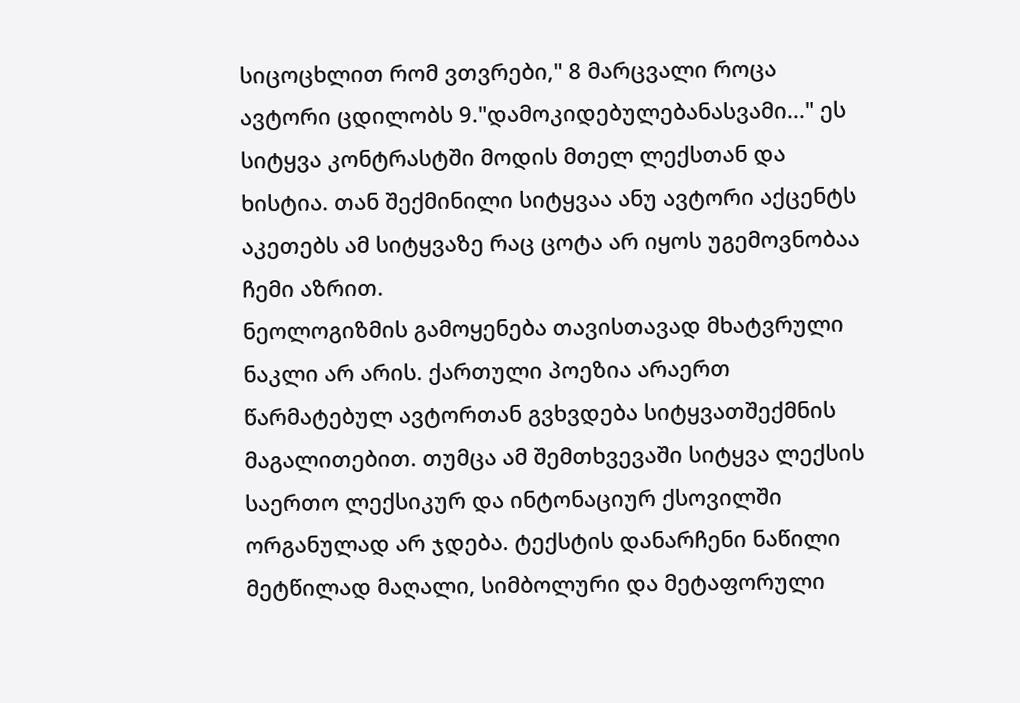სიცოცხლით რომ ვთვრები," 8 მარცვალი როცა ავტორი ცდილობს 9."დამოკიდებულებანასვამი..." ეს სიტყვა კონტრასტში მოდის მთელ ლექსთან და ხისტია. თან შექმინილი სიტყვაა ანუ ავტორი აქცენტს აკეთებს ამ სიტყვაზე რაც ცოტა არ იყოს უგემოვნობაა ჩემი აზრით.
ნეოლოგიზმის გამოყენება თავისთავად მხატვრული ნაკლი არ არის. ქართული პოეზია არაერთ წარმატებულ ავტორთან გვხვდება სიტყვათშექმნის მაგალითებით. თუმცა ამ შემთხვევაში სიტყვა ლექსის საერთო ლექსიკურ და ინტონაციურ ქსოვილში ორგანულად არ ჯდება. ტექსტის დანარჩენი ნაწილი მეტწილად მაღალი, სიმბოლური და მეტაფორული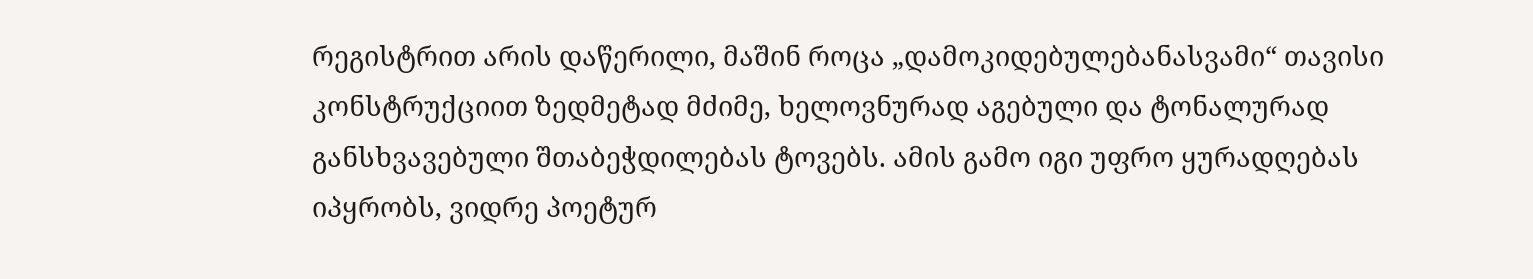რეგისტრით არის დაწერილი, მაშინ როცა „დამოკიდებულებანასვამი“ თავისი კონსტრუქციით ზედმეტად მძიმე, ხელოვნურად აგებული და ტონალურად განსხვავებული შთაბეჭდილებას ტოვებს. ამის გამო იგი უფრო ყურადღებას იპყრობს, ვიდრე პოეტურ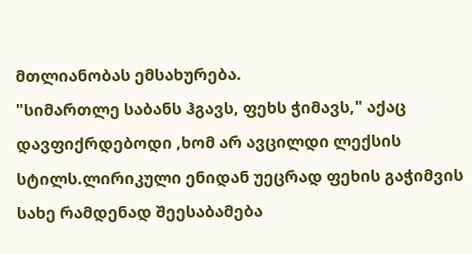მთლიანობას ემსახურება.
"სიმართლე საბანს ჰგავს, ფეხს ჭიმავს," აქაც დავფიქრდებოდი ,ხომ არ ავცილდი ლექსის სტილს.ლირიკული ენიდან უეცრად ფეხის გაჭიმვის სახე რამდენად შეესაბამება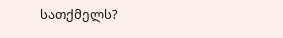სათქმელს?